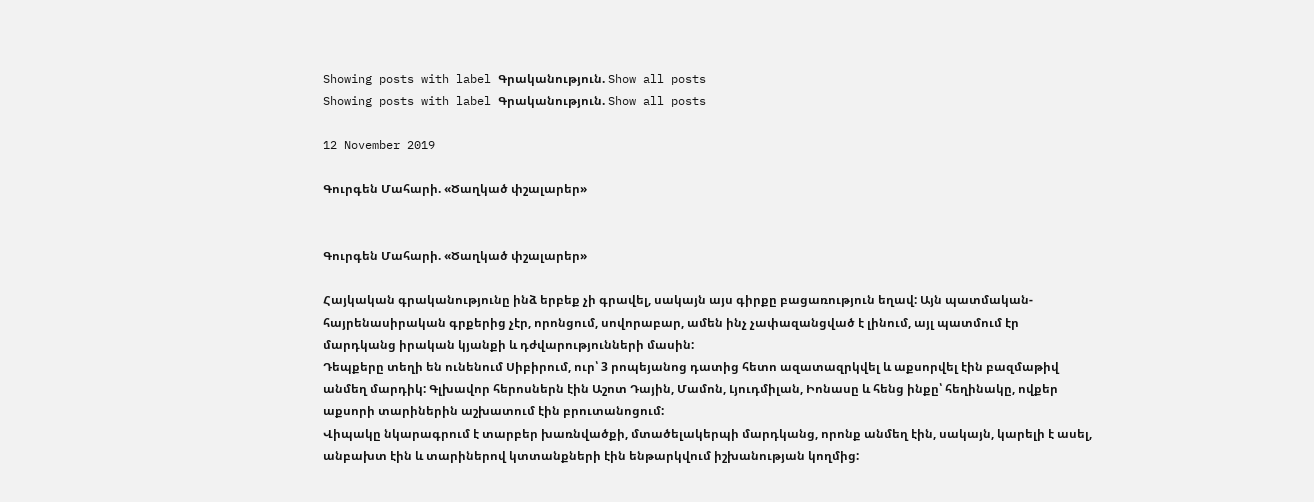Showing posts with label Գրականություն. Show all posts
Showing posts with label Գրականություն. Show all posts

12 November 2019

Գուրգեն Մահարի. «Ծաղկած փշալարեր»


Գուրգեն Մահարի. «Ծաղկած փշալարեր»

Հայկական գրականությունը ինձ երբեք չի գրավել, սակայն այս գիրքը բացառություն եղավ: Այն պատմական-հայրենասիրական գրքերից չէր, որոնցում, սովորաբար, ամեն ինչ չափազանցված է լինում, այլ պատմում էր մարդկանց իրական կյանքի և դժվարությունների մասին:
Դեպքերը տեղի են ունենում Սիբիրում, ուր՝ 3 րոպեյանոց դատից հետո ազատազրկվել և աքսորվել էին բազմաթիվ անմեղ մարդիկ: Գլխավոր հերոսներն էին Աշոտ Դային, Մամոն, Լյուդմիլան, Իոնասը և հենց ինքը՝ հեղինակը, ովքեր աքսորի տարիներին աշխատում էին բրուտանոցում:
Վիպակը նկարագրում է տարբեր խառնվածքի, մտածելակերպի մարդկանց, որոնք անմեղ էին, սակայն, կարելի է ասել, անբախտ էին և տարիներով կտտանքների էին ենթարկվում իշխանության կողմից: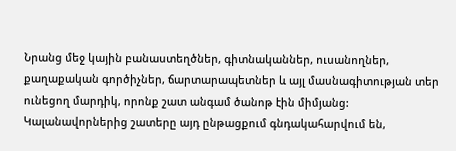Նրանց մեջ կային բանաստեղծներ, գիտնականներ, ուսանողներ, քաղաքական գործիչներ, ճարտարապետներ և այլ մասնագիտության տեր ունեցող մարդիկ, որոնք շատ անգամ ծանոթ էին միմյանց: Կալանավորներից շատերը այդ ընթացքում գնդակահարվում են,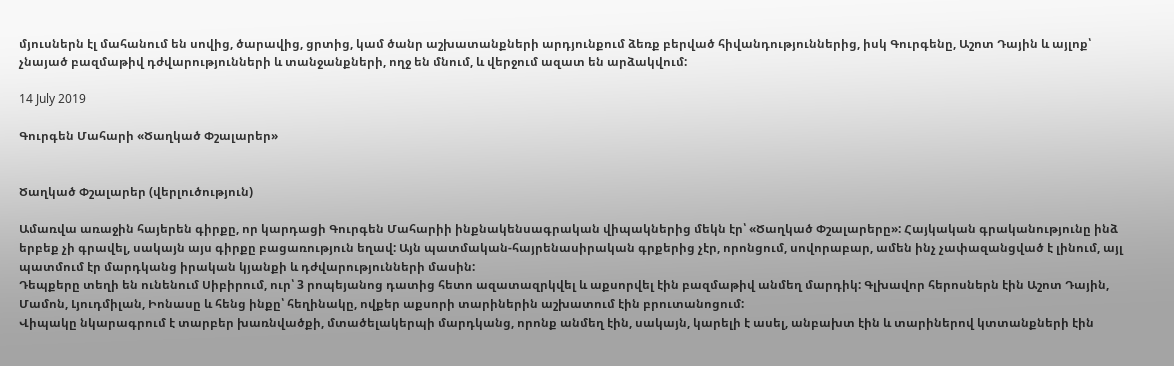մյուսներն էլ մահանում են սովից, ծարավից, ցրտից, կամ ծանր աշխատանքների արդյունքում ձեռք բերված հիվանդություններից, իսկ Գուրգենը, Աշոտ Դային և այլոք՝ չնայած բազմաթիվ դժվարությունների և տանջանքների, ողջ են մնում, և վերջում ազատ են արձակվում:

14 July 2019

Գուրգեն Մահարի «Ծաղկած Փշալարեր»


Ծաղկած Փշալարեր (վերլուծություն)

Ամառվա առաջին հայերեն գիրքը, որ կարդացի Գուրգեն Մահարիի ինքնակենսագրական վիպակներից մեկն էր՝ «Ծաղկած Փշալարերը»: Հայկական գրականությունը ինձ երբեք չի գրավել, սակայն այս գիրքը բացառություն եղավ: Այն պատմական-հայրենասիրական գրքերից չէր, որոնցում, սովորաբար, ամեն ինչ չափազանցված է լինում, այլ պատմում էր մարդկանց իրական կյանքի և դժվարությունների մասին:
Դեպքերը տեղի են ունենում Սիբիրում, ուր՝ 3 րոպեյանոց դատից հետո ազատազրկվել և աքսորվել էին բազմաթիվ անմեղ մարդիկ: Գլխավոր հերոսներն էին Աշոտ Դային, Մամոն, Լյուդմիլան, Իոնասը և հենց ինքը՝ հեղինակը, ովքեր աքսորի տարիներին աշխատում էին բրուտանոցում:
Վիպակը նկարագրում է տարբեր խառնվածքի, մտածելակերպի մարդկանց, որոնք անմեղ էին, սակայն, կարելի է ասել, անբախտ էին և տարիներով կտտանքների էին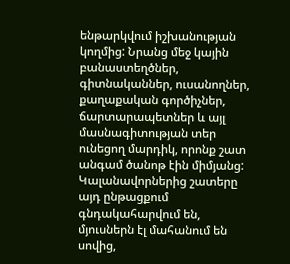ենթարկվում իշխանության կողմից: Նրանց մեջ կային բանաստեղծներ, գիտնականներ, ուսանողներ, քաղաքական գործիչներ, ճարտարապետներ և այլ մասնագիտության տեր ունեցող մարդիկ, որոնք շատ անգամ ծանոթ էին միմյանց: Կալանավորներից շատերը այդ ընթացքում գնդակահարվում են, մյուսներն էլ մահանում են սովից,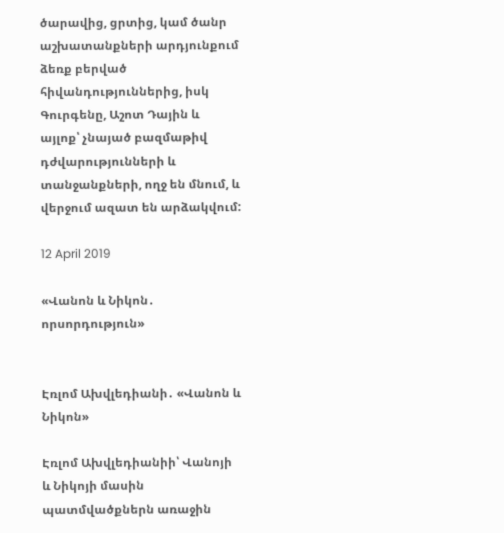ծարավից, ցրտից, կամ ծանր աշխատանքների արդյունքում ձեռք բերված հիվանդություններից, իսկ Գուրգենը, Աշոտ Դային և այլոք՝ չնայած բազմաթիվ դժվարությունների և տանջանքների, ողջ են մնում, և վերջում ազատ են արձակվում:

12 April 2019

«Վանոն և Նիկոն․ որսորդություն»


Էռլոմ Ախվլեդիանի․ «Վանոն և Նիկոն»

Էռլոմ Ախվլեդիանիի՝ Վանոյի և Նիկոյի մասին պատմվածքներն առաջին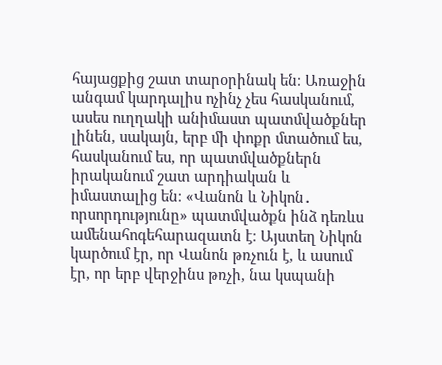հայացքից շատ տարօրինակ են։ Առաջին անգամ կարդալիս ոչինչ չես հասկանում, ասես ուղղակի անիմաստ պատմվածքներ լինեն, սակայն, երբ մի փոքր մտածում ես, հասկանում ես, որ պատմվածքներն իրականում շատ արդիական և իմաստալից են։ «Վանոն և Նիկոն․ որսորդությունը» պատմվածքն ինձ դեռևս ամենահոգեհարազատն է։ Այստեղ Նիկոն կարծում էր, որ Վանոն թռչուն է, և ասում էր, որ երբ վերջինս թռչի, նա կսպանի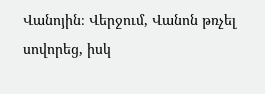Վանոյին։ Վերջում, Վանոն թռչել սովորեց, իսկ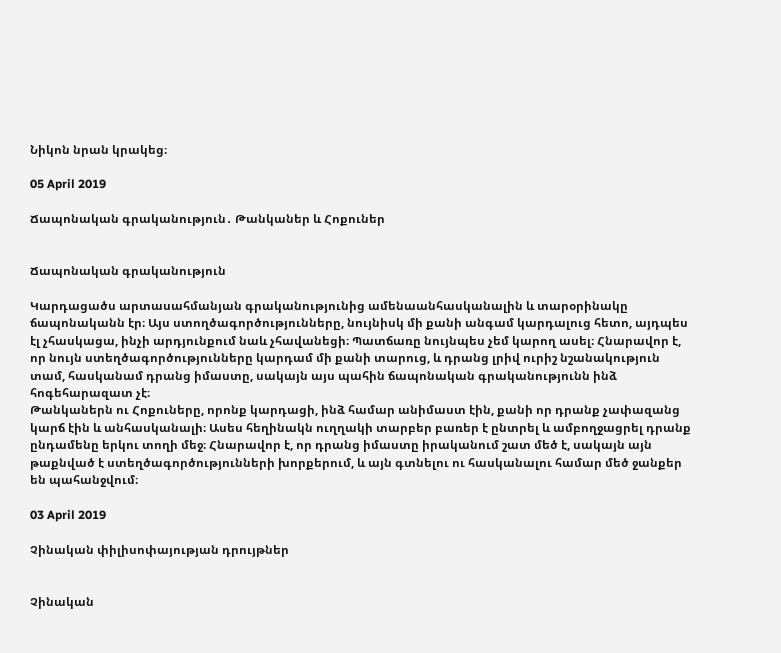Նիկոն նրան կրակեց։

05 April 2019

Ճապոնական գրականություն․ Թանկաներ և Հոքուներ


Ճապոնական գրականություն

Կարդացածս արտասահմանյան գրականությունից ամենաանհասկանալին և տարօրինակը ճապոնականն էր։ Այս ստողծագործությունները, նույնիսկ մի քանի անգամ կարդալուց հետո, այդպես էլ չհասկացա, ինչի արդյունքում նաև չհավանեցի։ Պատճառը նույնպես չեմ կարող ասել։ Հնարավոր է, որ նույն ստեղծագործությունները կարդամ մի քանի տարուց, և դրանց լրիվ ուրիշ նշանակություն տամ, հասկանամ դրանց իմաստը, սակայն այս պահին ճապոնական գրականությունն ինձ հոգեհարազատ չէ։
Թանկաներն ու Հոքուները, որոնք կարդացի, ինձ համար անիմաստ էին, քանի որ դրանք չափազանց կարճ էին և անհասկանալի։ Ասես հեղինակն ուղղակի տարբեր բառեր է ընտրել և ամբողջացրել դրանք ընդամենը երկու տողի մեջ։ Հնարավոր է, որ դրանց իմաստը իրականում շատ մեծ է, սակայն այն թաքնված է ստեղծագործությունների խորքերում, և այն գտնելու ու հասկանալու համար մեծ ջանքեր են պահանջվում։

03 April 2019

Չինական փիլիսոփայության դրույթներ


Չինական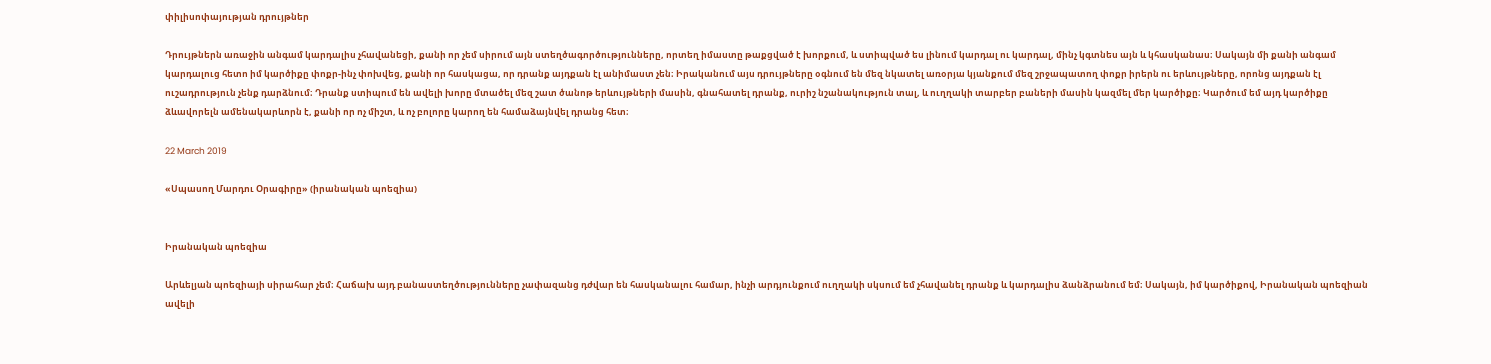փիլիսոփայության դրույթներ

Դրույթներն առաջին անգամ կարդալիս չհավանեցի, քանի որ չեմ սիրում այն ստեղծագործությունները, որտեղ իմաստը թաքցված է խորքում, և ստիպված ես լինում կարդալ ու կարդալ, մինչ կգտնես այն և կհասկանաս։ Սակայն մի քանի անգամ կարդալուց հետո իմ կարծիքը փոքր-ինչ փոխվեց, քանի որ հասկացա, որ դրանք այդքան էլ անիմաստ չեն։ Իրականում այս դրույթները օգնում են մեզ նկատել առօրյա կյանքում մեզ շրջապատող փոքր իրերն ու երևույթները, որոնց այդքան էլ ուշադրություն չենք դարձնում։ Դրանք ստիպում են ավելի խորը մտածել մեզ շատ ծանոթ երևույթների մասին, գնահատել դրանք, ուրիշ նշանակություն տալ, և ուղղակի տարբեր բաների մասին կազմել մեր կարծիքը։ Կարծում եմ այդ կարծիքը ձևավորելն ամենակարևորն է, քանի որ ոչ միշտ, և ոչ բոլորը կարող են համաձայնվել դրանց հետ։

22 March 2019

«Սպասող Մարդու Օրագիրը» (իրանական պոեզիա)


Իրանական պոեզիա

Արևելյան պոեզիայի սիրահար չեմ։ Հաճախ այդ բանաստեղծությունները չափազանց դժվար են հասկանալու համար, ինչի արդյունքում ուղղակի սկսում եմ չհավանել դրանք և կարդալիս ձանձրանում եմ։ Սակայն, իմ կարծիքով, Իրանական պոեզիան ավելի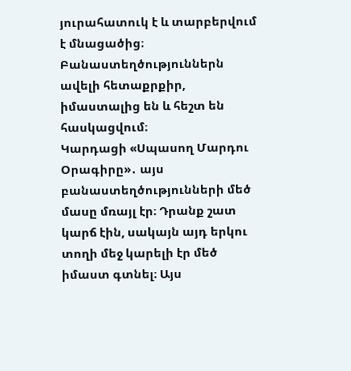յուրահատուկ է և տարբերվում է մնացածից։ Բանաստեղծություններն ավելի հետաքրքիր, իմաստալից են և հեշտ են հասկացվում։
Կարդացի «Սպասող Մարդու Օրագիրը»․ այս բանաստեղծությունների մեծ մասը մռայլ էր։ Դրանք շատ կարճ էին, սակայն այդ երկու տողի մեջ կարելի էր մեծ իմաստ գտնել։ Այս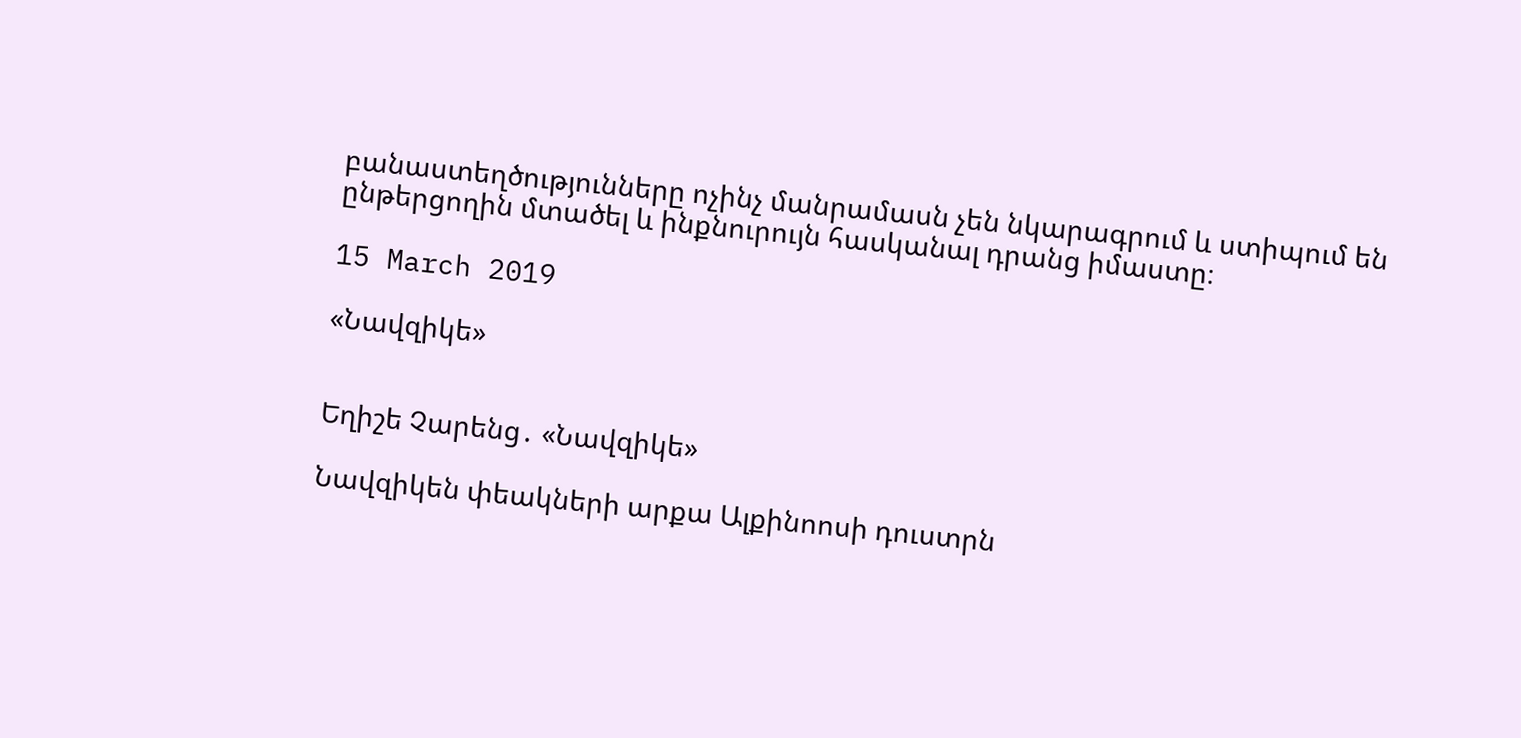բանաստեղծությունները ոչինչ մանրամասն չեն նկարագրում և ստիպում են ընթերցողին մտածել և ինքնուրույն հասկանալ դրանց իմաստը։

15 March 2019

«Նավզիկե»


Եղիշե Չարենց․ «Նավզիկե»

Նավզիկեն փեակների արքա Ալքինոոսի դուստրն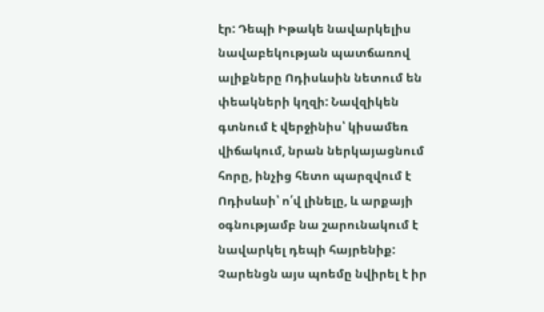էր: Դեպի Իթակե նավարկելիս նավաբեկության պատճառով ալիքները Ոդիսևսին նետում են փեակների կղզի: Նավզիկեն գտնում է վերջինիս՝ կիսամեռ վիճակում, նրան ներկայացնում հորը, ինչից հետո պարզվում է Ոդիսևսի՝ ո՛վ լինելը, և արքայի օգնությամբ նա շարունակում է նավարկել դեպի հայրենիք:
Չարենցն այս պոեմը նվիրել է իր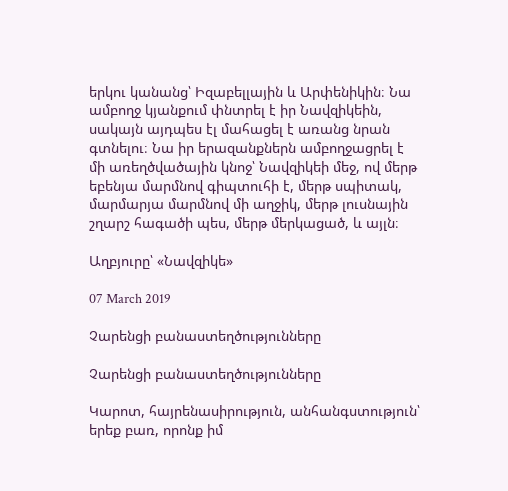երկու կանանց՝ Իզաբելլային և Արփենիկին։ Նա ամբողջ կյանքում փնտրել է իր Նավզիկեին, սակայն այդպես էլ մահացել է առանց նրան գտնելու։ Նա իր երազանքներն ամբողջացրել է մի առեղծվածային կնոջ՝ Նավզիկեի մեջ, ով մերթ եբենյա մարմնով գիպտուհի է, մերթ սպիտակ, մարմարյա մարմնով մի աղջիկ, մերթ լուսնային շղարշ հագածի պես, մերթ մերկացած, և այլն։

Աղբյուրը՝ «Նավզիկե»

07 March 2019

Չարենցի բանաստեղծությունները

Չարենցի բանաստեղծությունները

Կարոտ, հայրենասիրություն, անհանգստություն՝ երեք բառ, որոնք իմ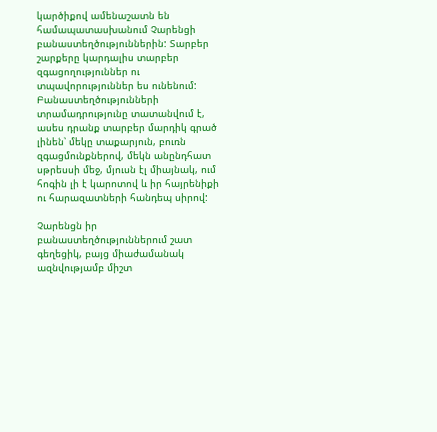կարծիքով ամենաշատն են համապատասխանում Չարենցի բանաստեղծություններին: Տարբեր շարքերը կարդալիս տարբեր զգացողություններ ու տպավորություններ ես ունենում: Բանաստեղծությունների տրամադրությունը տատանվում է, ասես դրանք տարբեր մարդիկ գրած լինեն՝ մեկը տաքարյուն, բուռն զգացմունքներով, մեկն անընդհատ սթրեսսի մեջ, մյուսն էլ միայնակ, ում հոգին լի է կարոտով և իր հայրենիքի ու հարազատների հանդեպ սիրով:

Չարենցն իր բանաստեղծություններում շատ գեղեցիկ, բայց միաժամանակ ազնվությամբ միշտ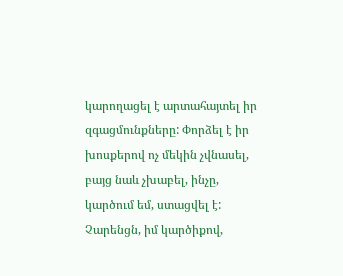կարողացել է արտահայտել իր զգացմունքները: Փորձել է իր խոսքերով ոչ մեկին չվնասել, բայց նաև չխաբել, ինչը, կարծում եմ, ստացվել է: Չարենցն, իմ կարծիքով,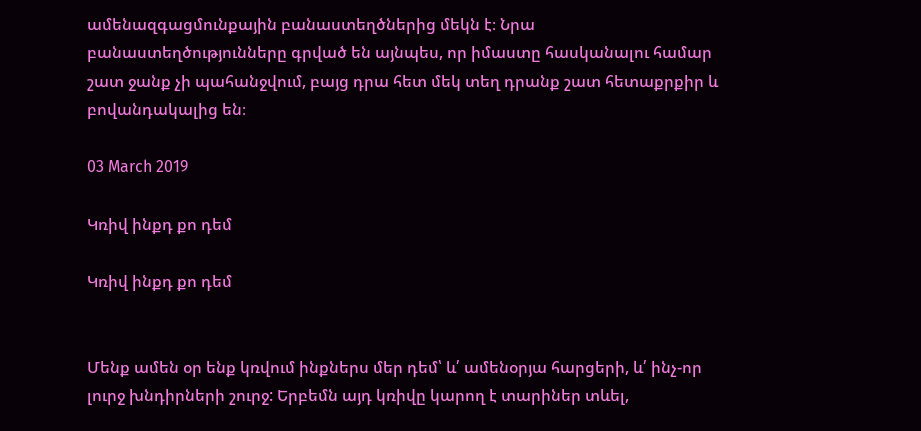ամենազգացմունքային բանաստեղծներից մեկն է։ Նրա բանաստեղծությունները գրված են այնպես, որ իմաստը հասկանալու համար շատ ջանք չի պահանջվում, բայց դրա հետ մեկ տեղ դրանք շատ հետաքրքիր և բովանդակալից են։

03 March 2019

Կռիվ ինքդ քո դեմ

Կռիվ ինքդ քո դեմ


Մենք ամեն օր ենք կռվում ինքներս մեր դեմ՝ և՛ ամենօրյա հարցերի, և՛ ինչ-որ լուրջ խնդիրների շուրջ: Երբեմն այդ կռիվը կարող է տարիներ տևել,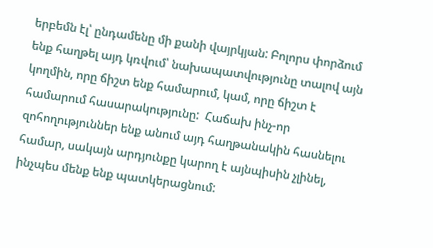երբեմն էլ՝ ընդամենը մի քանի վայրկյան: Բոլորս փորձում ենք հաղթել այդ կռվում՝ նախապատվությունը տալով այն կողմին, որը ճիշտ ենք համարում, կամ, որը ճիշտ է համարում հասարակությունը:  Հաճախ ինչ-որ զոհողություններ ենք անում այդ հաղթանակին հասնելու համար, սակայն արդյունքը կարող է այնպիսին չլինել, ինչպես մենք ենք պատկերացնում: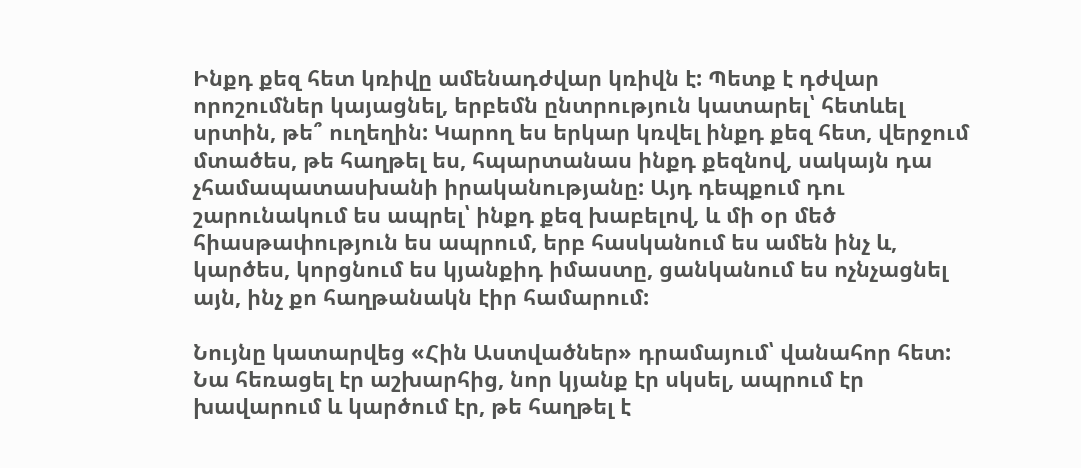Ինքդ քեզ հետ կռիվը ամենադժվար կռիվն է: Պետք է դժվար որոշումներ կայացնել, երբեմն ընտրություն կատարել՝ հետևել սրտին, թե՞ ուղեղին: Կարող ես երկար կռվել ինքդ քեզ հետ, վերջում մտածես, թե հաղթել ես, հպարտանաս ինքդ քեզնով, սակայն դա չհամապատասխանի իրականությանը: Այդ դեպքում դու շարունակում ես ապրել՝ ինքդ քեզ խաբելով, և մի օր մեծ հիասթափություն ես ապրում, երբ հասկանում ես ամեն ինչ և, կարծես, կորցնում ես կյանքիդ իմաստը, ցանկանում ես ոչնչացնել այն, ինչ քո հաղթանակն էիր համարում:

Նույնը կատարվեց «Հին Աստվածներ» դրամայում՝ վանահոր հետ: Նա հեռացել էր աշխարհից, նոր կյանք էր սկսել, ապրում էր խավարում և կարծում էր, թե հաղթել է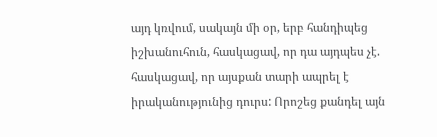այդ կռվում, սակայն մի օր, երբ հանդիպեց իշխանուհուն, հասկացավ, որ դա այդպես չէ. հասկացավ, որ այսքան տարի ապրել է իրականությունից դուրս: Որոշեց քանդել այն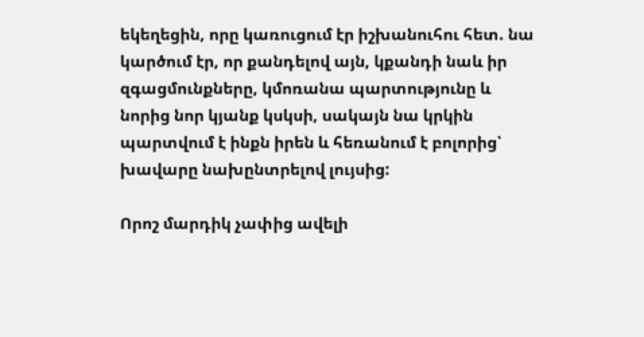եկեղեցին, որը կառուցում էր իշխանուհու հետ. նա կարծում էր, որ քանդելով այն, կքանդի նաև իր զգացմունքները, կմոռանա պարտությունը և նորից նոր կյանք կսկսի, սակայն նա կրկին պարտվում է ինքն իրեն և հեռանում է բոլորից՝ խավարը նախընտրելով լույսից:

Որոշ մարդիկ չափից ավելի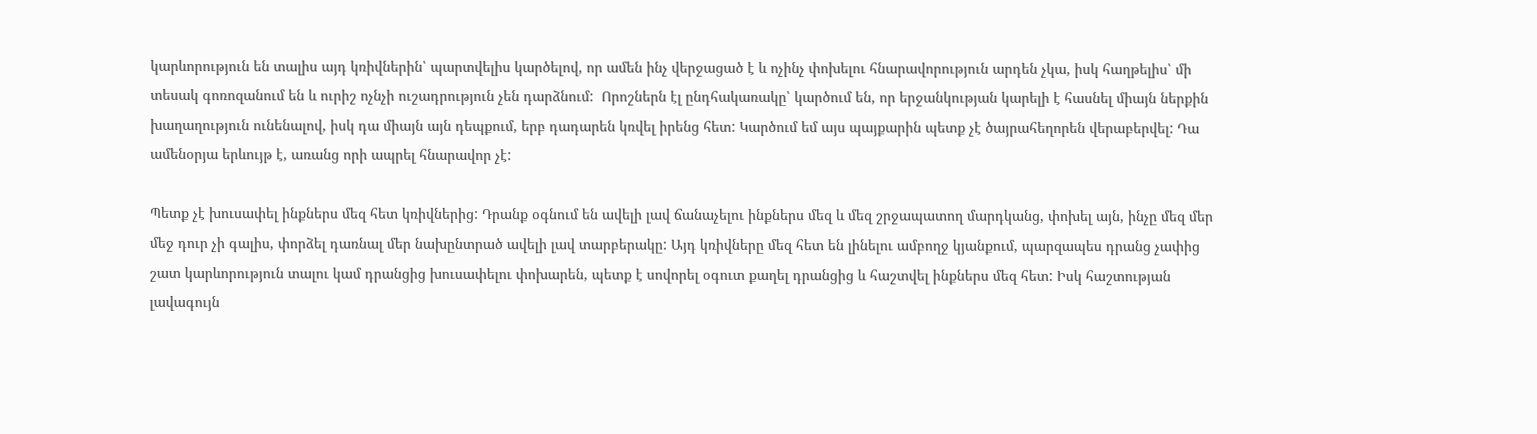կարևորություն են տալիս այդ կռիվներին՝ պարտվելիս կարծելով, որ ամեն ինչ վերջացած է և ոչինչ փոխելու հնարավորություն արդեն չկա, իսկ հաղթելիս՝ մի տեսակ գոռոզանում են և ուրիշ ոչնչի ուշադրություն չեն դարձնում:  Որոշներն էլ ընդհակառակը՝ կարծում են, որ երջանկության կարելի է հասնել միայն ներքին խաղաղություն ունենալով, իսկ դա միայն այն դեպքում, երբ դադարեն կռվել իրենց հետ: Կարծում եմ այս պայքարին պետք չէ ծայրահեղորեն վերաբերվել: Դա ամենօրյա երևույթ է, առանց որի ապրել հնարավոր չէ:

Պետք չէ խուսափել ինքներս մեզ հետ կռիվներից: Դրանք օգնում են ավելի լավ ճանաչելու ինքներս մեզ և մեզ շրջապատող մարդկանց, փոխել այն, ինչը մեզ մեր մեջ դուր չի գալիս, փորձել դառնալ մեր նախընտրած ավելի լավ տարբերակը: Այդ կռիվները մեզ հետ են լինելու ամբողջ կյանքում, պարզապես դրանց չափից շատ կարևորություն տալու կամ դրանցից խուսափելու փոխարեն, պետք է սովորել օգուտ քաղել դրանցից և հաշտվել ինքներս մեզ հետ: Իսկ հաշտության լավագույն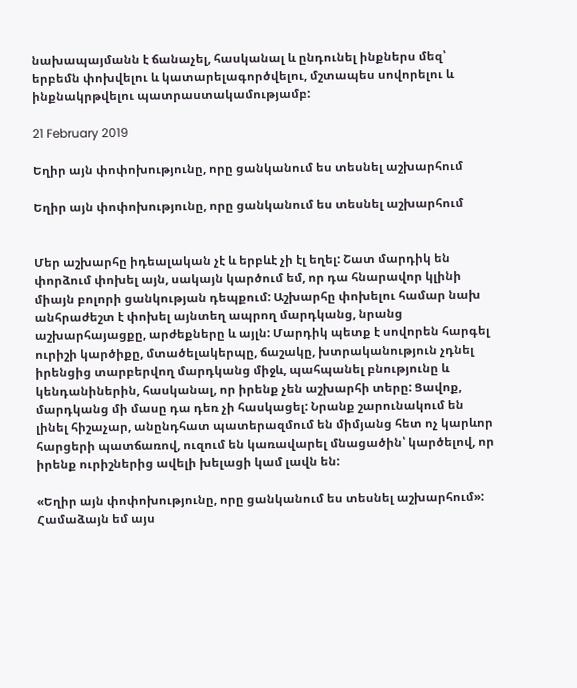նախապայմանն է ճանաչել, հասկանալ և ընդունել ինքներս մեզ՝ երբեմն փոխվելու և կատարելագործվելու, մշտապես սովորելու և ինքնակրթվելու պատրաստակամությամբ:

21 February 2019

Եղիր այն փոփոխությունը, որը ցանկանում ես տեսնել աշխարհում

Եղիր այն փոփոխությունը, որը ցանկանում ես տեսնել աշխարհում


Մեր աշխարհը իդեալական չէ և երբևէ չի էլ եղել: Շատ մարդիկ են փորձում փոխել այն, սակայն կարծում եմ, որ դա հնարավոր կլինի միայն բոլորի ցանկության դեպքում: Աշխարհը փոխելու համար նախ անհրաժեշտ է փոխել այնտեղ ապրող մարդկանց, նրանց աշխարհայացքը, արժեքները և այլն: Մարդիկ պետք է սովորեն հարգել ուրիշի կարծիքը, մտածելակերպը, ճաշակը, խտրականություն չդնել իրենցից տարբերվող մարդկանց միջև, պահպանել բնությունը և կենդանիներին, հասկանալ, որ իրենք չեն աշխարհի տերը: Ցավոք, մարդկանց մի մասը դա դեռ չի հասկացել: Նրանք շարունակում են լինել հիշաչար, անընդհատ պատերազմում են միմյանց հետ ոչ կարևոր հարցերի պատճառով, ուզում են կառավարել մնացածին՝ կարծելով, որ իրենք ուրիշներից ավելի խելացի կամ լավն են:

«Եղիր այն փոփոխությունը, որը ցանկանում ես տեսնել աշխարհում»: Համաձայն եմ այս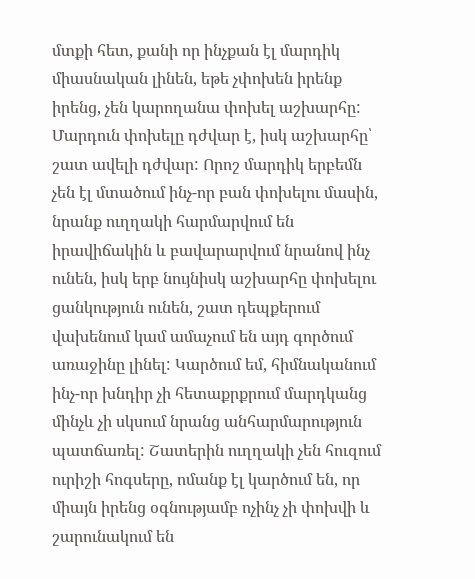մտքի հետ, քանի որ ինչքան էլ մարդիկ միասնական լինեն, եթե չփոխեն իրենք իրենց, չեն կարողանա փոխել աշխարհը: Մարդուն փոխելը դժվար է, իսկ աշխարհը՝ շատ ավելի դժվար: Որոշ մարդիկ երբեմն չեն էլ մտածում ինչ-որ բան փոխելու մասին, նրանք ուղղակի հարմարվում են իրավիճակին և բավարարվում նրանով ինչ ունեն, իսկ երբ նույնիսկ աշխարհը փոխելու ցանկություն ունեն, շատ դեպքերում վախենում կամ ամաչում են այդ գործում առաջինը լինել: Կարծում եմ, հիմնականում ինչ-որ խնդիր չի հետաքրքրում մարդկանց մինչև չի սկսում նրանց անհարմարություն պատճառել: Շատերին ուղղակի չեն հուզում ուրիշի հոգսերը, ոմանք էլ կարծում են, որ միայն իրենց օգնությամբ ոչինչ չի փոխվի և շարունակում են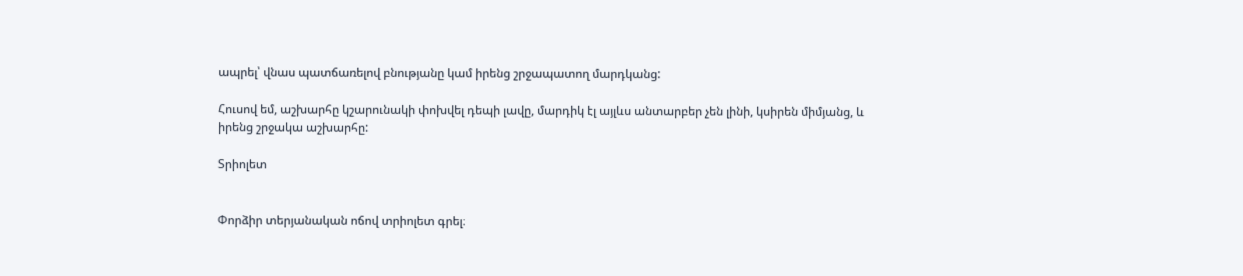ապրել՝ վնաս պատճառելով բնությանը կամ իրենց շրջապատող մարդկանց:

Հուսով եմ, աշխարհը կշարունակի փոխվել դեպի լավը, մարդիկ էլ այլևս անտարբեր չեն լինի, կսիրեն միմյանց, և իրենց շրջակա աշխարհը:

Տրիոլետ


Փորձիր տերյանական ոճով տրիոլետ գրել։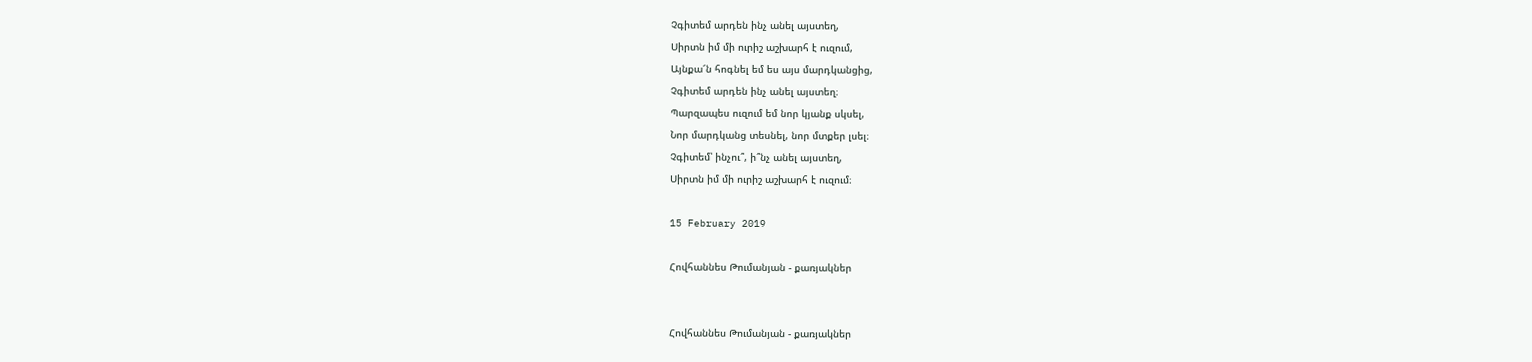Չգիտեմ արդեն ինչ անել այստեղ,
Սիրտն իմ մի ուրիշ աշխարհ է ուզում,
Այնքա՜ն հոգնել եմ ես այս մարդկանցից,
Չգիտեմ արդեն ինչ անել այստեղ։
Պարզապես ուզում եմ նոր կյանք սկսել,
Նոր մարդկանց տեսնել, նոր մտքեր լսել։
Չգիտեմ՝ ինչու՞, ի՞նչ անել այստեղ,
Սիրտն իմ մի ուրիշ աշխարհ է ուզում։

15 February 2019

Հովհաննես Թումանյան - քառյակներ


Հովհաննես Թումանյան - քառյակներ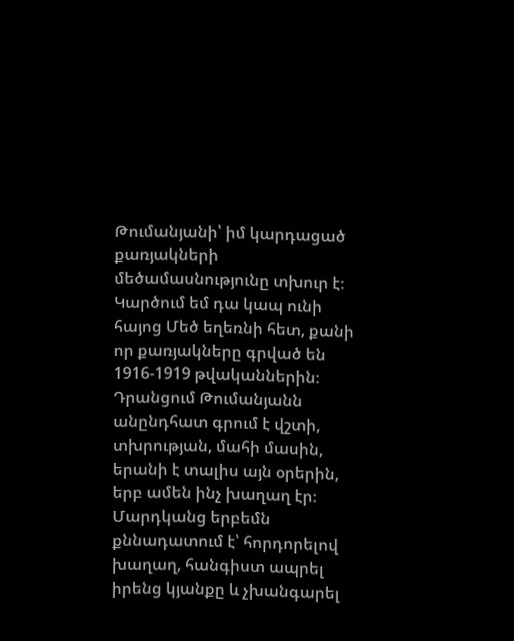Թումանյանի՝ իմ կարդացած քառյակների մեծամասնությունը տխուր է։ Կարծում եմ դա կապ ունի հայոց Մեծ եղեռնի հետ, քանի որ քառյակները գրված են 1916-1919 թվականներին։ Դրանցում Թումանյանն անընդհատ գրում է վշտի, տխրության, մահի մասին, երանի է տալիս այն օրերին, երբ ամեն ինչ խաղաղ էր։ Մարդկանց երբեմն քննադատում է՝ հորդորելով խաղաղ, հանգիստ ապրել իրենց կյանքը և չխանգարել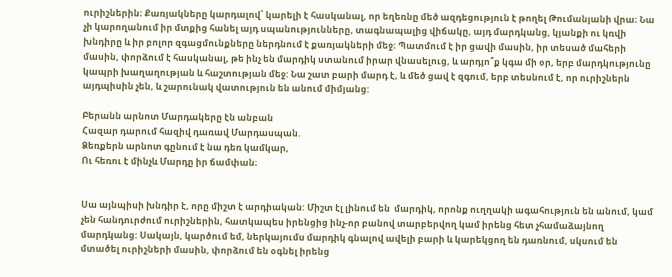ուրիշներին։ Քառյակները կարդալով՝ կարելի է հասկանալ, որ եղեռնը մեծ ազդեցություն է թողել Թումանյանի վրա։ Նա չի կարողանում իր մտքից հանել այդ սպանությունները, տագնապալից վիճակը, այդ մարդկանց, կյանքի ու կռվի խնդիրը և իր բոլոր զգացմունքները ներդնում է քառյակների մեջ։ Պատմում է իր ցավի մասին, իր տեսած մահերի մասին, փորձում է հասկանալ, թե ինչ են մարդիկ ստանում իրար վնասելուց, և արդյո՞ք կգա մի օր, երբ մարդկությունը կապրի խաղաղության և հաշտության մեջ: Նա շատ բարի մարդ է, և մեծ ցավ է զգում, երբ տեսնում է, որ ուրիշներն այդպիսին չեն, և շարունակ վատություն են անում միմյանց:

Բերանն արնոտ Մարդակերը էն անբան
Հազար դարում հազիվ դառավ Մարդասպան.
Ձեռքերն արնոտ գընում է նա դեռ կամկար,
Ու հեռու է մինչև Մարդը իր ճամփան։


Սա այնպիսի խնդիր է, որը միշտ է արդիական: Միշտ էլ լինում են  մարդիկ, որոնք ուղղակի ագահություն են անում, կամ չեն հանդուրժում ուրիշներին, հատկապես իրենցից ինչ-որ բանով տարբերվող կամ իրենց հետ չհամաձայնող մարդկանց: Սակայն, կարծում եմ, ներկայումս մարդիկ գնալով ավելի բարի և կարեկցող են դառնում, սկսում են մտածել ուրիշների մասին, փորձում են օգնել իրենց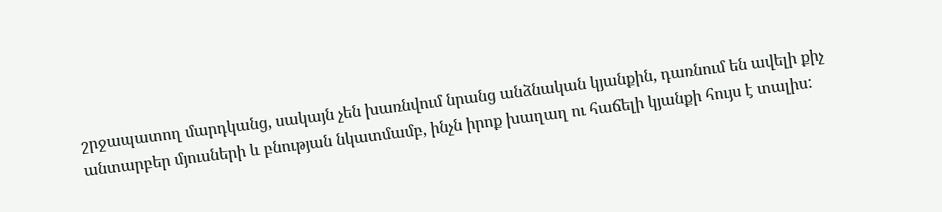շրջապատող մարդկանց, սակայն չեն խառնվում նրանց անձնական կյանքին, դառնում են ավելի քիչ անտարբեր մյուսների և բնության նկատմամբ, ինչն իրոք խաղաղ ու հաճելի կյանքի հույս է տալիս: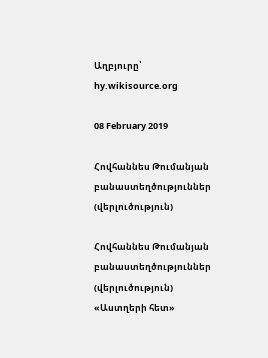Աղբյուրը՝ hy.wikisource.org

08 February 2019

Հովհաննես Թումանյան բանաստեղծություններ (վերլուծություն)

Հովհաննես Թումանյան բանաստեղծություններ
(վերլուծություն)
«Աստղերի հետ»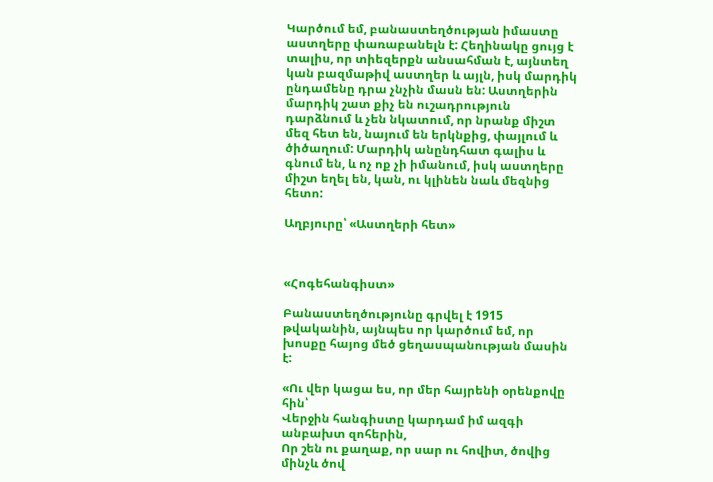Կարծում եմ, բանաստեղծության իմաստը աստղերը փառաբանելն է: Հեղինակը ցույց է տալիս, որ տիեզերքն անսահման է, այնտեղ կան բազմաթիվ աստղեր և այլն, իսկ մարդիկ ընդամենը դրա չնչին մասն են: Աստղերին մարդիկ շատ քիչ են ուշադրություն դարձնում և չեն նկատում, որ նրանք միշտ մեզ հետ են, նայում են երկնքից, փայլում և ծիծաղում: Մարդիկ անընդհատ գալիս և գնում են, և ոչ ոք չի իմանում, իսկ աստղերը միշտ եղել են, կան, ու կլինեն նաև մեզնից հետո:

Աղբյուրը՝ «Աստղերի հետ»



«Հոգեհանգիստ»

Բանաստեղծությունը գրվել է 1915 թվականին, այնպես որ կարծում եմ, որ խոսքը հայոց մեծ ցեղասպանության մասին է:

«Ու վեր կացա ես, որ մեր հայրենի օրենքովը հին՝
Վերջին հանգիստը կարդամ իմ ազգի անբախտ զոհերին,
Որ շեն ու քաղաք, որ սար ու հովիտ, ծովից մինչև ծով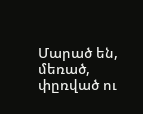Մարած են, մեռած, փըռված ու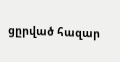ցըրված հազար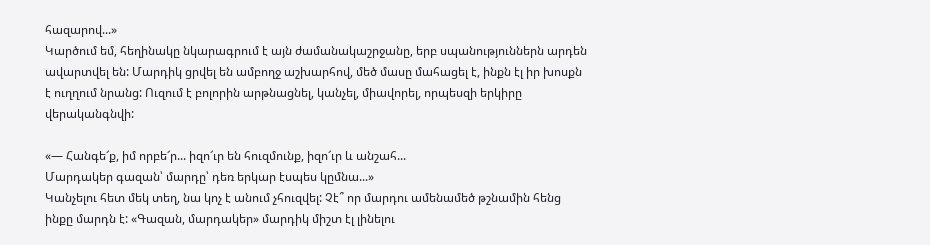հազարով...»
Կարծում եմ, հեղինակը նկարագրում է այն ժամանակաշրջանը, երբ սպանություններն արդեն ավարտվել են: Մարդիկ ցրվել են ամբողջ աշխարհով, մեծ մասը մահացել է, ինքն էլ իր խոսքն է ուղղում նրանց: Ուզում է բոլորին արթնացնել, կանչել, միավորել, որպեսզի երկիրը վերականգնվի:

«— Հանգե՜ք, իմ որբե՜ր... իզո՜ւր են հուզմունք, իզո՜ւր և անշահ...
Մարդակեր գազան՝ մարդը՝ դեռ երկար էսպես կըմնա...»
Կանչելու հետ մեկ տեղ, նա կոչ է անում չհուզվել: Չէ՞ որ մարդու ամենամեծ թշնամին հենց ինքը մարդն է: «Գազան, մարդակեր» մարդիկ միշտ էլ լինելու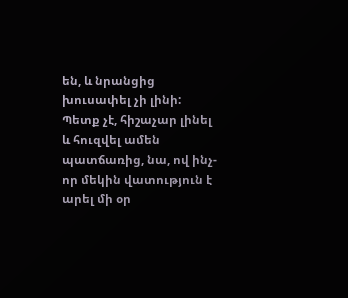են, և նրանցից խուսափել չի լինի: Պետք չէ, հիշաչար լինել և հուզվել ամեն պատճառից, նա, ով ինչ-որ մեկին վատություն է արել մի օր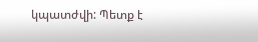կպատժվի: Պետք է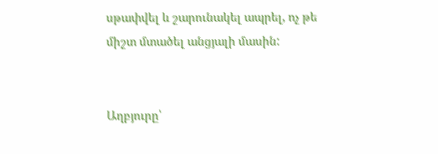սթափվել և շարունակել ապրել, ոչ թե միշտ մտածել անցյալի մասին:


Աղբյուրը՝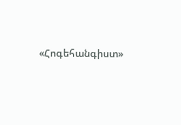«Հոգեհանգիստ»